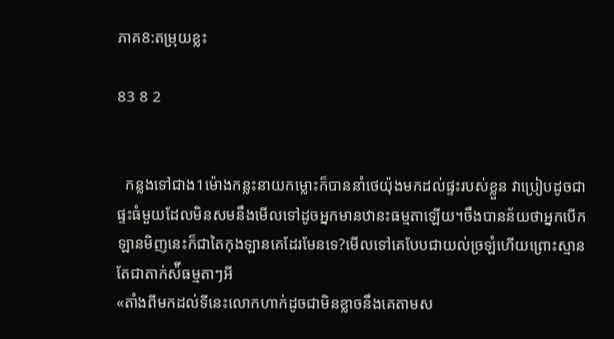ភាគ8:តម្រុយខ្លះ

83 8 2


  កន្លងទៅជាង1ម៉ោងកន្លះនាយកម្លោះក៏បាននាំថេយ៉ុងមកដល់ផ្ទះរបស់ខ្លួន វាប្រៀបដូចជាផ្ទះធំមួយដែលមិនសមនឹងមើលទៅដូចអ្នកមានឋានះធម្មតាឡើយ។ចឹងបានន័យថាអ្នកបើកឡានមិញនេះក៏ជាតៃកុងឡានគេដែរមែនទេ?មើលទៅគេបែបជាយល់ច្រឡំហើយព្រោះស្មានតែជាតាក់ស៉ីធម្មតាៗអី
«តាំងពីមកដល់ទីនេះលោកហាក់ដូចជាមិនខ្លាចនឹងគេតាមស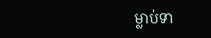ម្លាប់ទា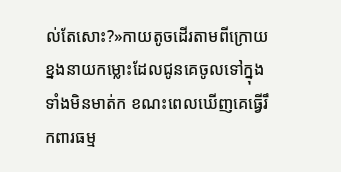ល់តែសោះ?»កាយតូចដើរតាមពីក្រោយខ្នងនាយកម្លោះដែលជូនគេចូលទៅក្នុងទាំងមិនមាត់ក ខណះពេលឃើញគេធ្វើរឹកពារធម្ម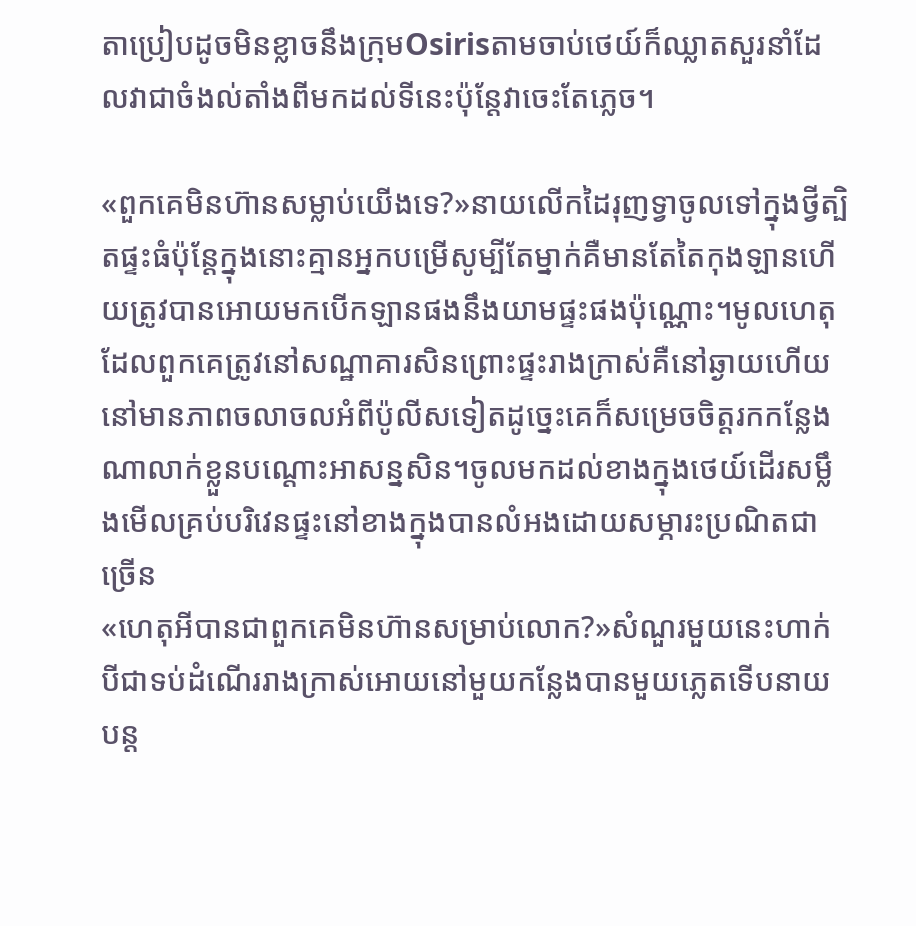តាប្រៀបដូចមិនខ្លាចនឹងក្រុមOsirisតាមចាប់ថេយ៍ក៏ឈ្លាតសួរនាំដែលវាជាចំងល់តាំងពីមកដល់ទីនេះប៉ុន្តែវាចេះតែភ្លេច។

«ពួកគេមិនហ៊ានសម្លាប់យើងទេ?»នាយលើកដៃរុញទ្វាចូលទៅក្នុងថ្វីត្បិតផ្ទះធំប៉ុន្តែក្នុងនោះគ្មានអ្នកបម្រើសូម្បីតែម្នាក់គឺមានតែតៃកុងឡានហើយត្រូវបានអោយមកបើកឡានផងនឹងយាមផ្ទះផងប៉ុណ្ណោះ។មូលហេតុដែលពួកគេត្រូវនៅសណ្ឋាគារសិនព្រោះផ្ទះរាងក្រាស់គឺនៅឆ្ងាយហើយនៅមានភាពចលាចលអំពីប៉ូលីសទៀតដូច្នេះគេក៏សម្រេចចិត្តរកកន្លែងណាលាក់ខ្លួនបណ្តោះអាសន្នសិន។ចូលមកដល់ខាងក្នុងថេយ៍ដើរសម្លឹងមើលគ្រប់បរិវេនផ្ទះនៅខាងក្នុងបានលំអងដោយសម្ភារះប្រណិតជាច្រើន
«ហេតុអីបានជាពួកគេមិនហ៊ានសម្រាប់លោក?»សំណួរមួយនេះហាក់បីជាទប់ដំណើររាងក្រាស់អោយនៅមួយកន្លែងបានមួយភ្លេតទើបនាយបន្ត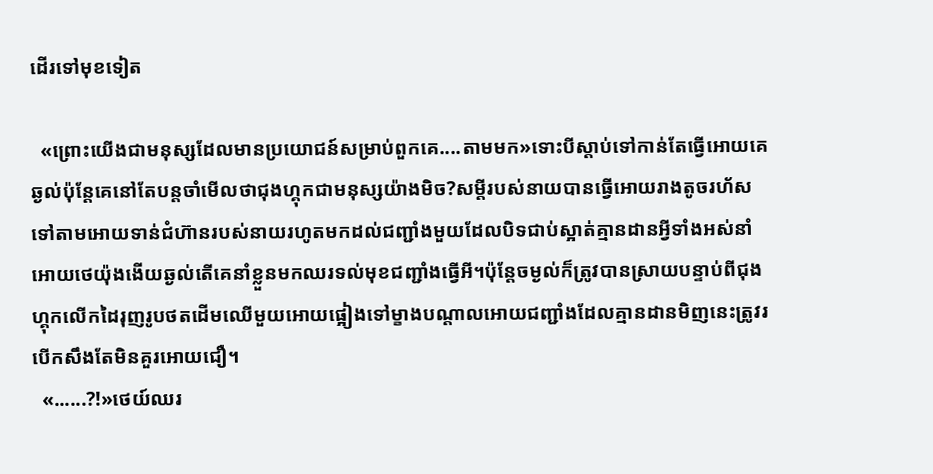ដើរទៅមុខទៀត

  «ព្រោះយើងជាមនុស្សដែលមានប្រយោជន៍សម្រាប់ពួកគេ....តាមមក»ទោះបីស្តាប់ទៅកាន់តែធ្វើអោយគេឆ្ងល់ប៉ុន្តែគេនៅតែបន្តចាំមើលថាជុងហ្គុកជាមនុស្សយ៉ាងមិច?សម្តីរបស់នាយបានធ្វើអោយរាងតូចរហ័សទៅតាមអោយទាន់ជំហ៊ានរបស់នាយរហូតមកដល់ជញ្ជាំងមួយដែលបិទជាប់ស្អាត់គ្មានដានអ្វីទាំងអស់នាំអោយថេយ៉ុងងើយឆ្ងល់តើគេនាំខ្លួនមកឈរទល់មុខជញ្ជាំងធ្វើអី។ប៉ុន្តែចម្ងល់ក៏ត្រូវបានស្រាយបន្ទាប់ពីជុងហ្គុកលើកដៃរុញរូបថតដើមឈើមួយអោយផ្អៀងទៅម្ខាងបណ្តាលអោយជញ្ជាំងដែលគ្មានដានមិញនេះត្រូវរបើកសឹងតែមិនគួរអោយជឿ។
  «......?!»ថេយ៍ឈរ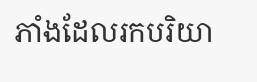ភាំងដែលរកបរិយា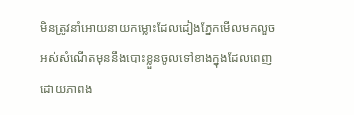មិនត្រូវនាំអោយនាយកម្លោះដែលដៀងភ្នែកមើលមកលួចអស់សំណើតមុននឹងបោះខ្លួនចូលទៅខាងក្នុងដែលពេញដោយភាពង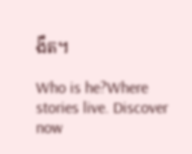ងឹត។

Who is he?Where stories live. Discover now